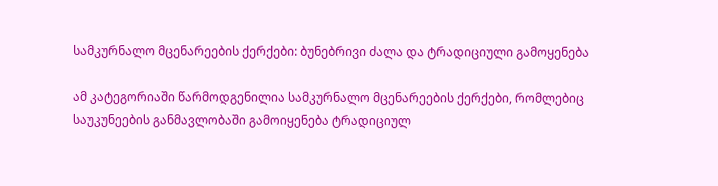სამკურნალო მცენარეების ქერქები: ბუნებრივი ძალა და ტრადიციული გამოყენება

ამ კატეგორიაში წარმოდგენილია სამკურნალო მცენარეების ქერქები, რომლებიც საუკუნეების განმავლობაში გამოიყენება ტრადიციულ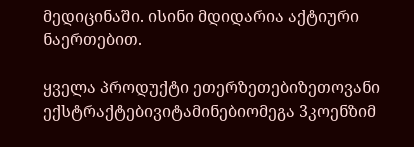მედიცინაში. ისინი მდიდარია აქტიური ნაერთებით.

ყველა პროდუქტი ეთერზეთებიზეთოვანი ექსტრაქტებივიტამინებიომეგა 3კოენზიმ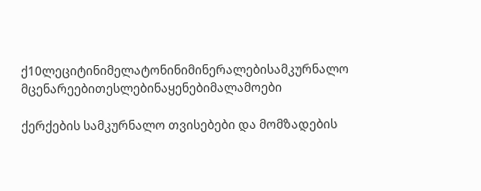ქ10ლეციტინიმელატონინიმინერალებისამკურნალო მცენარეებითესლებინაყენებიმალამოები

ქერქების სამკურნალო თვისებები და მომზადების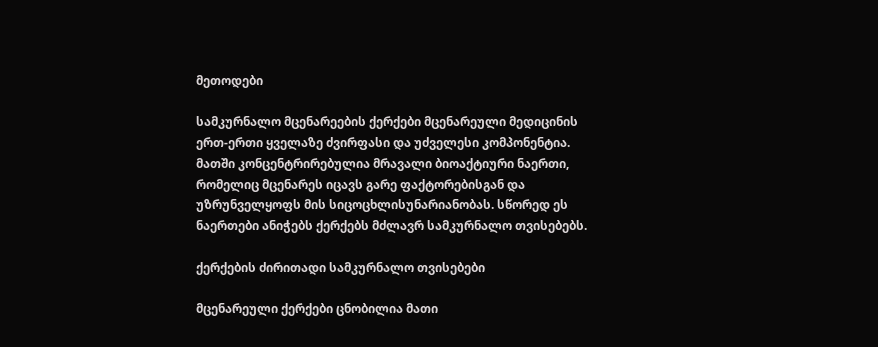მეთოდები

სამკურნალო მცენარეების ქერქები მცენარეული მედიცინის ერთ-ერთი ყველაზე ძვირფასი და უძველესი კომპონენტია. მათში კონცენტრირებულია მრავალი ბიოაქტიური ნაერთი, რომელიც მცენარეს იცავს გარე ფაქტორებისგან და უზრუნველყოფს მის სიცოცხლისუნარიანობას. სწორედ ეს ნაერთები ანიჭებს ქერქებს მძლავრ სამკურნალო თვისებებს.

ქერქების ძირითადი სამკურნალო თვისებები

მცენარეული ქერქები ცნობილია მათი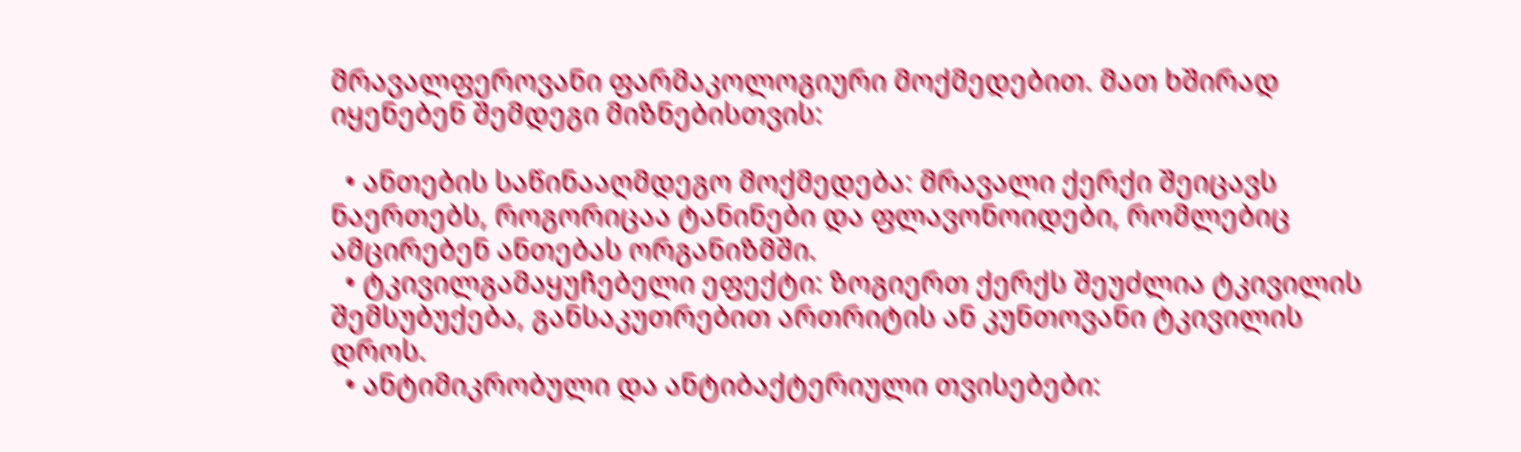მრავალფეროვანი ფარმაკოლოგიური მოქმედებით. მათ ხშირად იყენებენ შემდეგი მიზნებისთვის:

  • ანთების საწინააღმდეგო მოქმედება: მრავალი ქერქი შეიცავს ნაერთებს, როგორიცაა ტანინები და ფლავონოიდები, რომლებიც ამცირებენ ანთებას ორგანიზმში.
  • ტკივილგამაყუჩებელი ეფექტი: ზოგიერთ ქერქს შეუძლია ტკივილის შემსუბუქება, განსაკუთრებით ართრიტის ან კუნთოვანი ტკივილის დროს.
  • ანტიმიკრობული და ანტიბაქტერიული თვისებები: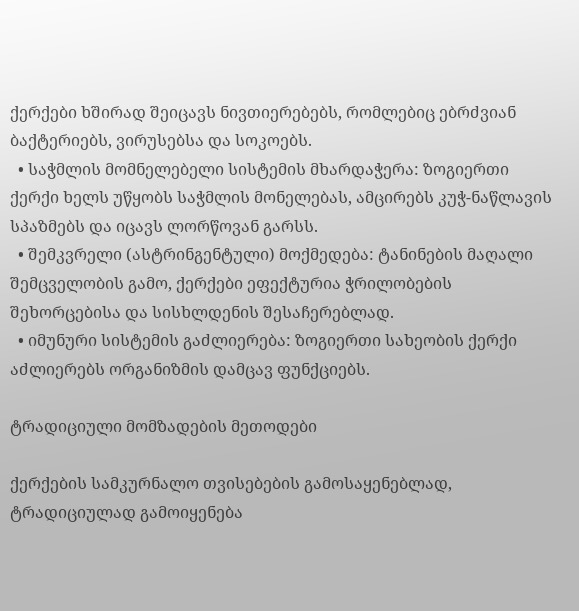ქერქები ხშირად შეიცავს ნივთიერებებს, რომლებიც ებრძვიან ბაქტერიებს, ვირუსებსა და სოკოებს.
  • საჭმლის მომნელებელი სისტემის მხარდაჭერა: ზოგიერთი ქერქი ხელს უწყობს საჭმლის მონელებას, ამცირებს კუჭ-ნაწლავის სპაზმებს და იცავს ლორწოვან გარსს.
  • შემკვრელი (ასტრინგენტული) მოქმედება: ტანინების მაღალი შემცველობის გამო, ქერქები ეფექტურია ჭრილობების შეხორცებისა და სისხლდენის შესაჩერებლად.
  • იმუნური სისტემის გაძლიერება: ზოგიერთი სახეობის ქერქი აძლიერებს ორგანიზმის დამცავ ფუნქციებს.

ტრადიციული მომზადების მეთოდები

ქერქების სამკურნალო თვისებების გამოსაყენებლად, ტრადიციულად გამოიყენება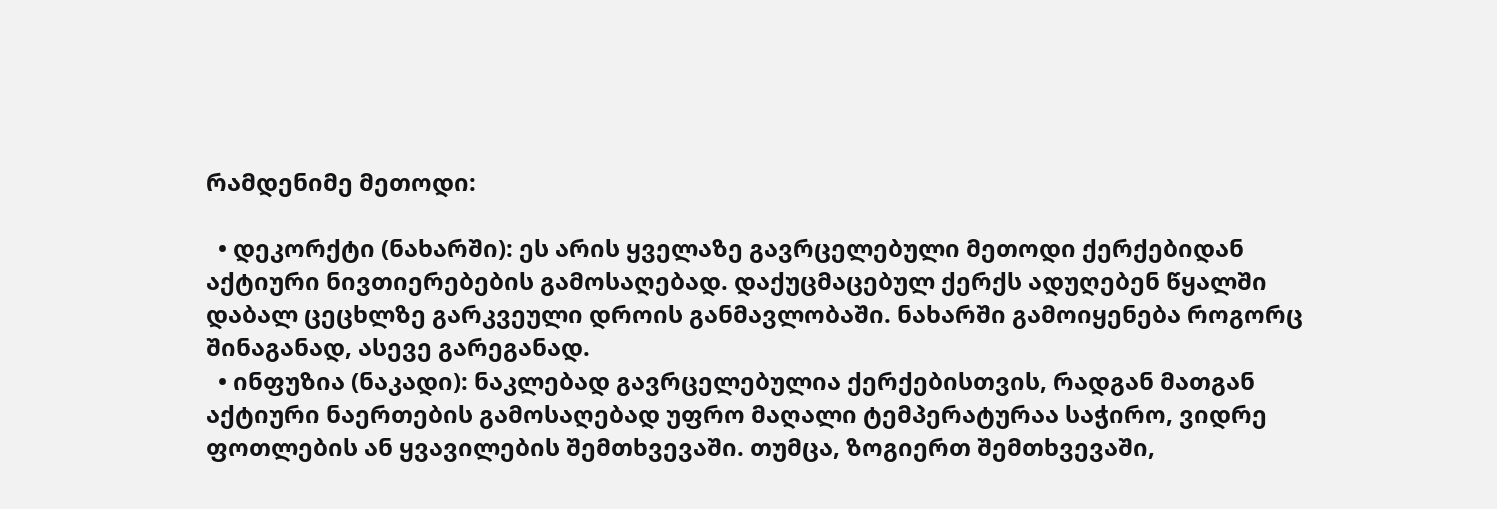რამდენიმე მეთოდი:

  • დეკორქტი (ნახარში): ეს არის ყველაზე გავრცელებული მეთოდი ქერქებიდან აქტიური ნივთიერებების გამოსაღებად. დაქუცმაცებულ ქერქს ადუღებენ წყალში დაბალ ცეცხლზე გარკვეული დროის განმავლობაში. ნახარში გამოიყენება როგორც შინაგანად, ასევე გარეგანად.
  • ინფუზია (ნაკადი): ნაკლებად გავრცელებულია ქერქებისთვის, რადგან მათგან აქტიური ნაერთების გამოსაღებად უფრო მაღალი ტემპერატურაა საჭირო, ვიდრე ფოთლების ან ყვავილების შემთხვევაში. თუმცა, ზოგიერთ შემთხვევაში,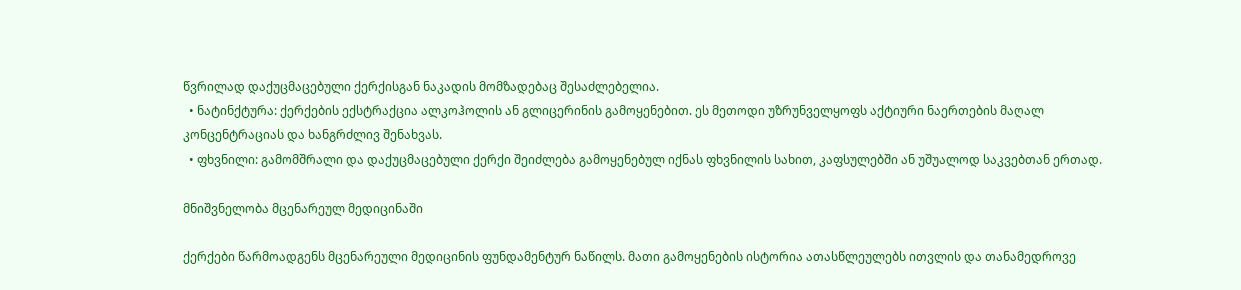წვრილად დაქუცმაცებული ქერქისგან ნაკადის მომზადებაც შესაძლებელია.
  • ნატინქტურა: ქერქების ექსტრაქცია ალკოჰოლის ან გლიცერინის გამოყენებით. ეს მეთოდი უზრუნველყოფს აქტიური ნაერთების მაღალ კონცენტრაციას და ხანგრძლივ შენახვას.
  • ფხვნილი: გამომშრალი და დაქუცმაცებული ქერქი შეიძლება გამოყენებულ იქნას ფხვნილის სახით, კაფსულებში ან უშუალოდ საკვებთან ერთად.

მნიშვნელობა მცენარეულ მედიცინაში

ქერქები წარმოადგენს მცენარეული მედიცინის ფუნდამენტურ ნაწილს. მათი გამოყენების ისტორია ათასწლეულებს ითვლის და თანამედროვე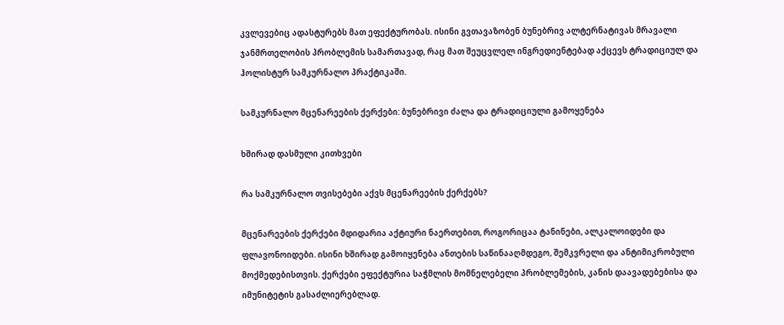კვლევებიც ადასტურებს მათ ეფექტურობას. ისინი გვთავაზობენ ბუნებრივ ალტერნატივას მრავალი ჯანმრთელობის პრობლემის სამართავად, რაც მათ შეუცვლელ ინგრედიენტებად აქცევს ტრადიციულ და ჰოლისტურ სამკურნალო პრაქტიკაში.

სამკურნალო მცენარეების ქერქები: ბუნებრივი ძალა და ტრადიციული გამოყენება

ხშირად დასმული კითხვები

რა სამკურნალო თვისებები აქვს მცენარეების ქერქებს?

მცენარეების ქერქები მდიდარია აქტიური ნაერთებით, როგორიცაა ტანინები, ალკალოიდები და ფლავონოიდები. ისინი ხშირად გამოიყენება ანთების საწინააღმდეგო, შემკვრელი და ანტიმიკრობული მოქმედებისთვის. ქერქები ეფექტურია საჭმლის მომნელებელი პრობლემების, კანის დაავადებებისა და იმუნიტეტის გასაძლიერებლად.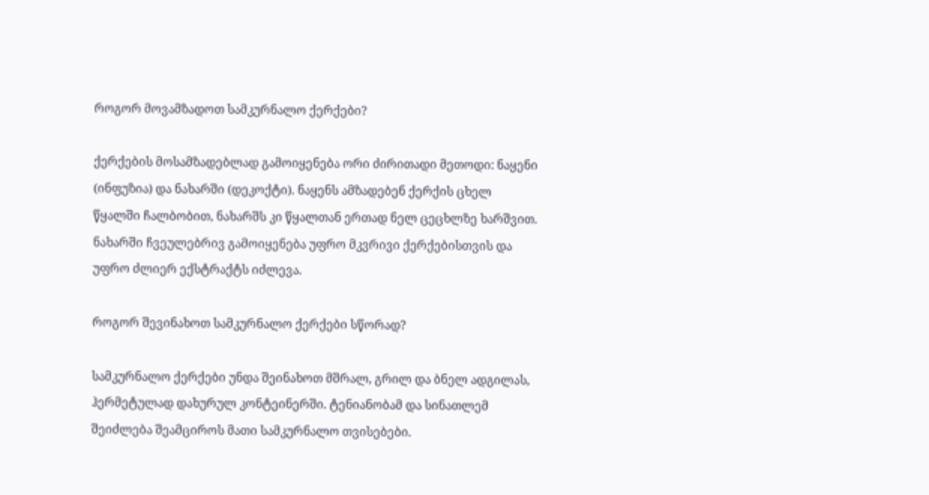როგორ მოვამზადოთ სამკურნალო ქერქები?

ქერქების მოსამზადებლად გამოიყენება ორი ძირითადი მეთოდი: ნაყენი (ინფუზია) და ნახარში (დეკოქტი). ნაყენს ამზადებენ ქერქის ცხელ წყალში ჩალბობით, ნახარშს კი წყალთან ერთად ნელ ცეცხლზე ხარშვით. ნახარში ჩვეულებრივ გამოიყენება უფრო მკვრივი ქერქებისთვის და უფრო ძლიერ ექსტრაქტს იძლევა.

როგორ შევინახოთ სამკურნალო ქერქები სწორად?

სამკურნალო ქერქები უნდა შეინახოთ მშრალ, გრილ და ბნელ ადგილას, ჰერმეტულად დახურულ კონტეინერში. ტენიანობამ და სინათლემ შეიძლება შეამციროს მათი სამკურნალო თვისებები.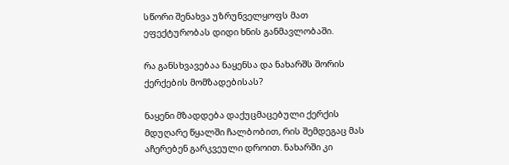სწორი შენახვა უზრუნველყოფს მათ ეფექტურობას დიდი ხნის განმავლობაში.

რა განსხვავებაა ნაყენსა და ნახარშს შორის ქერქების მომზადებისას?

ნაყენი მზადდება დაქუცმაცებული ქერქის მდუღარე წყალში ჩალბობით, რის შემდეგაც მას აჩერებენ გარკვეული დროით. ნახარში კი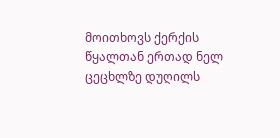მოითხოვს ქერქის წყალთან ერთად ნელ ცეცხლზე დუღილს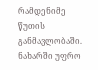რამდენიმე წუთის განმავლობაში. ნახარში უფრო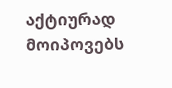აქტიურად მოიპოვებს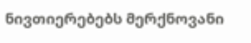ნივთიერებებს მერქნოვანი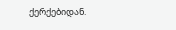ქერქებიდან.